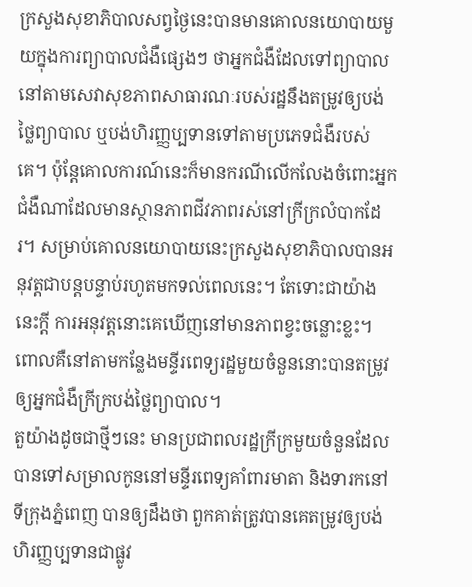ក្រសួងសុខាភិបាលសព្វថ្ងៃនេះបានមានគោលនយោបាយមួយក្នុងការព្យាបាលជំងឺផ្សេងៗ ថាអ្នកជំងឺដែលទៅព្យាបាលនៅតាមសេវាសុខភាពសាធារណៈរបស់រដ្ឋនឹងតម្រូវឲ្យបង់ថ្លៃព្យាបាល ឬបង់ហិរញ្ញប្បទានទៅតាមប្រភេទជំងឺរបស់គេ។ ប៉ុន្តែគោលការណ៍នេះក៏មានករណីលើកលែងចំពោះអ្នកជំងឺណាដែលមានស្ថានភាពជីវភាពរស់នៅក្រីក្រលំបាកដែរ។ សម្រាប់គោលនយោបាយនេះក្រសួងសុខាភិបាលបានអនុវត្តជាបន្តបន្ទាប់រហូតមកទល់ពេលនេះ។ តែទោះជាយ៉ាងនេះក្ដី ការអនុវត្តនោះគេឃើញនៅមានភាពខ្វះចន្លោះខ្លះ។ ពោលគឺនៅតាមកន្លែងមន្ទីរពេទ្យរដ្ឋមួយចំនួននោះបានតម្រូវឲ្យអ្នកជំងឺក្រីក្របង់ថ្លៃព្យាបាល។
តួយ៉ាងដូចជាថ្មីៗនេះ មានប្រជាពលរដ្ឋក្រីក្រមួយចំនួនដែលបានទៅសម្រាលកូននៅមន្ទីរពេទ្យគាំពារមាតា និងទារកនៅទីក្រុងភ្នំពេញ បានឲ្យដឹងថា ពួកគាត់ត្រូវបានគេតម្រូវឲ្យបង់ហិរញ្ញប្បទានជាផ្លូវ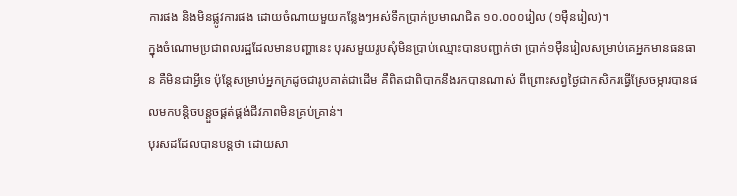ការផង និងមិនផ្លូវការផង ដោយចំណាយមួយកន្លែងៗអស់ទឹកប្រាក់ប្រមាណជិត ១០.០០០រៀល (១ម៉ឺនរៀល)។
ក្នុងចំណោមប្រជាពលរដ្ឋដែលមានបញ្ហានេះ បុរសមួយរូបសុំមិនប្រាប់ឈ្មោះបានបញ្ជាក់ថា ប្រាក់១ម៉ឺនរៀលសម្រាប់គេអ្នកមានធនធាន គឺមិនជាអ្វីទេ ប៉ុន្តែសម្រាប់អ្នកក្រដូចជារូបគាត់ជាដើម គឺពិតជាពិបាកនឹងរកបានណាស់ ពីព្រោះសព្វថ្ងៃជាកសិករធ្វើស្រែចម្ការបានផលមកបន្តិចបន្តួចផ្គត់ផ្គង់ជីវភាពមិនគ្រប់គ្រាន់។
បុរសដដែលបានបន្ដថា ដោយសា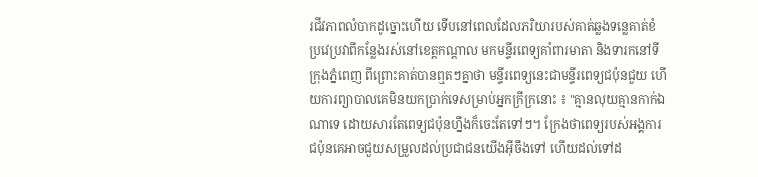រជីវភាពលំបាកដូច្នោះហើយ ទើបនៅពេលដែលភរិយារបស់គាត់ឆ្លងទន្លេគាត់ខំប្រវេប្រវាពីកន្លែងរស់នៅខេត្តកណ្ដាល មកមន្ទីរពេទ្យគាំពារមាតា និងទារកនៅទីក្រុងភ្នំពេញ ពីព្រោះគាត់បានឮតៗគ្នាថា មន្ទីរពេទ្យនេះជាមន្ទីរពេទ្យជប៉ុនជួយ ហើយការព្យាបាលគេមិនយកប្រាក់ទេសម្រាប់អ្នកក្រីក្រនោះ ៖ "គ្មានលុយគ្មានកាក់ឯណាទេ ដោយសារតែពេទ្យជប៉ុនហ្នឹងក៏ចេះតែទៅៗ។ ក្រែងថាពេទ្យរបស់អង្គការជប៉ុនគេអាចជួយសម្រួលដល់ប្រជាជនយើងអ៊ីចឹងទៅ ហើយដល់ទៅដ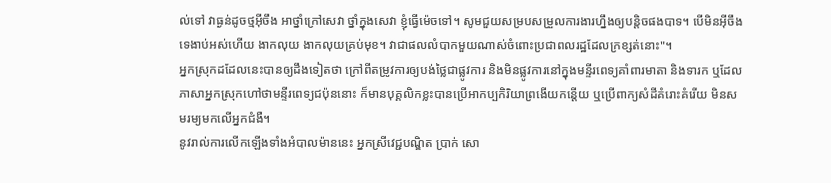ល់ទៅ វាធ្ងន់ដូចថ្មអ៊ីចឹង អាថ្នាំក្រៅសេវា ថ្នាំក្នុងសេវា ខ្ញុំធ្វើម៉េចទៅ។ សូមជួយសម្របសម្រួលការងារហ្នឹងឲ្យបន្តិចផងបាទ។ បើមិនអ៊ីចឹងទេងាប់អស់ហើយ ងាកលុយ ងាកលុយគ្រប់មុខ។ វាជាផលលំបាកមួយណាស់ចំពោះប្រជាពលរដ្ឋដែលក្រខ្សត់នោះ"។
អ្នកស្រុកដដែលនេះបានឲ្យដឹងទៀតថា ក្រៅពីតម្រូវការឲ្យបង់ថ្លៃជាផ្លូវការ និងមិនផ្លូវការនៅក្នុងមន្ទីរពេទ្យគាំពារមាតា និងទារក ឬដែលភាសាអ្នកស្រុកហៅថាមន្ទីរពេទ្យជប៉ុននោះ ក៏មានបុគ្គលិកខ្លះបានប្រើអាកប្បកិរិយាព្រងើយកន្តើយ ឬប្រើពាក្យសំដីគំរោះគំរើយ មិនសមរម្យមកលើអ្នកជំងឺ។
នូវរាល់ការលើកឡើងទាំងអំបាលម៉ាននេះ អ្នកស្រីវេជ្ជបណ្ឌិត ប្រាក់ សោ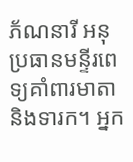ភ័ណនារី អនុប្រធានមន្ទីរពេទ្យគាំពារមាតា និងទារក។ អ្នក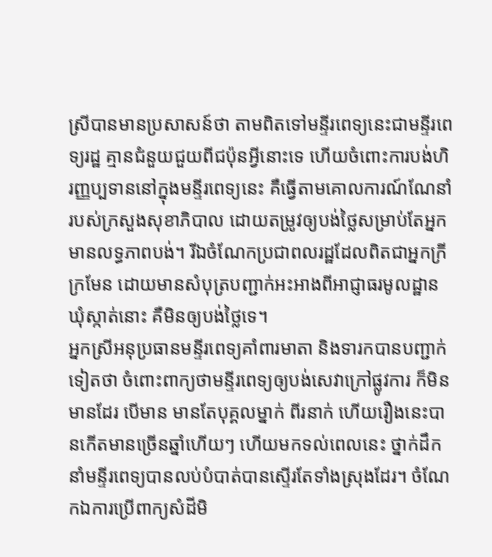ស្រីបានមានប្រសាសន៍ថា តាមពិតទៅមន្ទីរពេទ្យនេះជាមន្ទីរពេទ្យរដ្ឋ គ្មានជំនួយជួយពីជប៉ុនអ្វីនោះទេ ហើយចំពោះការបង់ហិរញ្ញប្បទាននៅក្នុងមន្ទីរពេទ្យនេះ គឺធ្វើតាមគោលការណ៍ណែនាំរបស់ក្រសួងសុខាភិបាល ដោយតម្រូវឲ្យបង់ថ្លៃសម្រាប់តែអ្នកមានលទ្ធភាពបង់។ រីឯចំណែកប្រជាពលរដ្ឋដែលពិតជាអ្នកក្រីក្រមែន ដោយមានសំបុត្របញ្ជាក់អះអាងពីអាជ្ញាធរមូលដ្ឋានឃុំស្កាត់នោះ គឺមិនឲ្យបង់ថ្លៃទេ។
អ្នកស្រីអនុប្រធានមន្ទីរពេទ្យគាំពារមាតា និងទារកបានបញ្ជាក់ទៀតថា ចំពោះពាក្យថាមន្ទីរពេទ្យឲ្យបង់សេវាក្រៅផ្លូវការ ក៏មិនមានដែរ បើមាន មានតែបុគ្គលម្នាក់ ពីរនាក់ ហើយរឿងនេះបានកើតមានច្រើនឆ្នាំហើយៗ ហើយមកទល់ពេលនេះ ថ្នាក់ដឹកនាំមន្ទីរពេទ្យបានលប់បំបាត់បានស្ទើរតែទាំងស្រុងដែរ។ ចំណែកឯការប្រើពាក្យសំដីមិ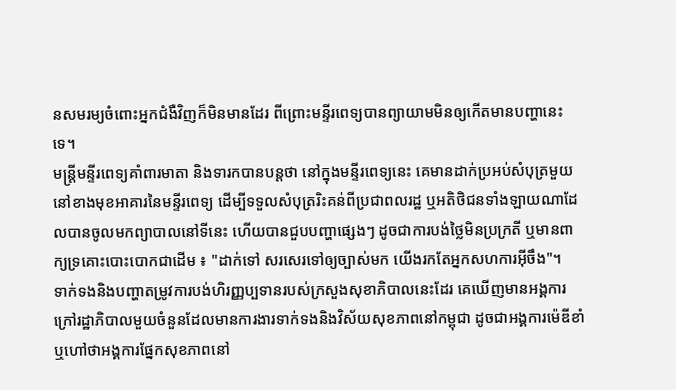នសមរម្យចំពោះអ្នកជំងឺវិញក៏មិនមានដែរ ពីព្រោះមន្ទីរពេទ្យបានព្យាយាមមិនឲ្យកើតមានបញ្ហានេះទេ។
មន្ត្រីមន្ទីរពេទ្យគាំពារមាតា និងទារកបានបន្តថា នៅក្នុងមន្ទីរពេទ្យនេះ គេមានដាក់ប្រអប់សំបុត្រមួយនៅខាងមុខអាគារនៃមន្ទីរពេទ្យ ដើម្បីទទួលសំបុត្ររិះគន់ពីប្រជាពលរដ្ឋ ឬអតិថិជនទាំងឡាយណាដែលបានចូលមកព្យាបាលនៅទីនេះ ហើយបានជួបបញ្ហាផ្សេងៗ ដូចជាការបង់ថ្លៃមិនប្រក្រតី ឬមានពាក្យទ្រគោះបោះបោកជាដើម ៖ "ដាក់ទៅ សរសេរទៅឲ្យច្បាស់មក យើងរកតែអ្នកសហការអ៊ីចឹង"។
ទាក់ទងនិងបញ្ហាតម្រូវការបង់ហិរញ្ញប្បទានរបស់ក្រសួងសុខាភិបាលនេះដែរ គេឃើញមានអង្គការក្រៅរដ្ឋាភិបាលមួយចំនួនដែលមានការងារទាក់ទងនិងវិស័យសុខភាពនៅកម្ពុជា ដូចជាអង្គការម៉េឌីខាំ ឬហៅថាអង្គការផ្នែកសុខភាពនៅ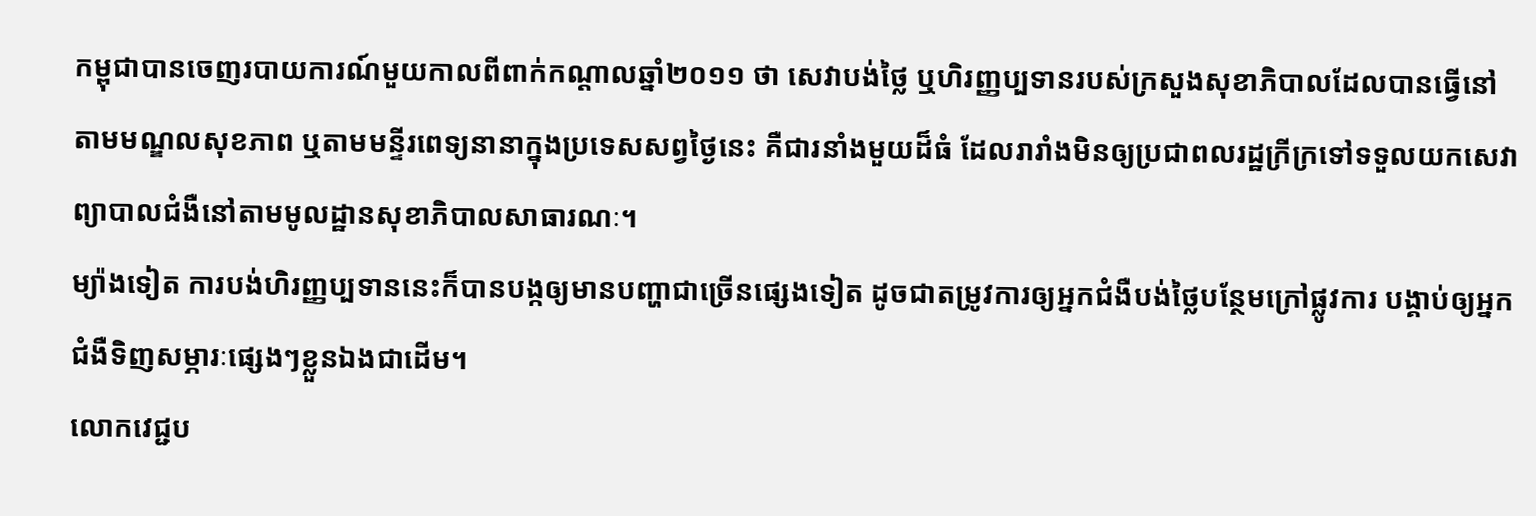កម្ពុជាបានចេញរបាយការណ៍មួយកាលពីពាក់កណ្ដាលឆ្នាំ២០១១ ថា សេវាបង់ថ្លៃ ឬហិរញ្ញប្បទានរបស់ក្រសួងសុខាភិបាលដែលបានធ្វើនៅតាមមណ្ឌលសុខភាព ឬតាមមន្ទីរពេទ្យនានាក្នុងប្រទេសសព្វថ្ងៃនេះ គឺជារនាំងមួយដ៏ធំ ដែលរារាំងមិនឲ្យប្រជាពលរដ្ឋក្រីក្រទៅទទួលយកសេវាព្យាបាលជំងឺនៅតាមមូលដ្ឋានសុខាភិបាលសាធារណៈ។
ម្យ៉ាងទៀត ការបង់ហិរញ្ញប្បទាននេះក៏បានបង្កឲ្យមានបញ្ហាជាច្រើនផ្សេងទៀត ដូចជាតម្រូវការឲ្យអ្នកជំងឺបង់ថ្លៃបន្ថែមក្រៅផ្លូវការ បង្គាប់ឲ្យអ្នកជំងឺទិញសម្ភារៈផ្សេងៗខ្លួនឯងជាដើម។
លោកវេជ្ជប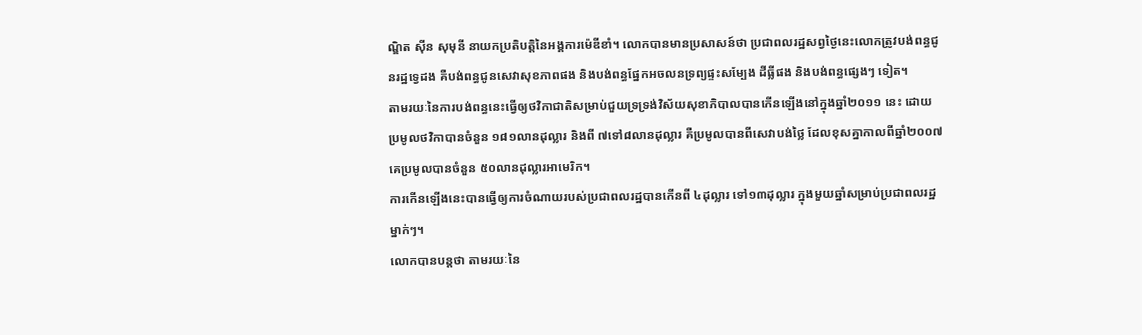ណ្ឌិត ស៊ីន សុមុនី នាយកប្រតិបត្តិនៃអង្គការម៉េឌីខាំ។ លោកបានមានប្រសាសន៍ថា ប្រជាពលរដ្ឋសព្វថ្ងៃនេះលោកត្រូវបង់ពន្ធជូនរដ្ឋទ្វេដង គឺបង់ពន្ធជូនសេវាសុខភាពផង និងបង់ពន្ធផ្នែកអចលនទ្រព្យផ្ទះសម្បែង ដីធ្លីផង និងបង់ពន្ធផ្សេងៗ ទៀត។
តាមរយៈនៃការបង់ពន្ធនេះធ្វើឲ្យថវិកាជាតិសម្រាប់ជួយទ្រទ្រង់វិស័យសុខាភិបាលបានកើនឡើងនៅក្នុងឆ្នាំ២០១១ នេះ ដោយប្រមូលថវិកាបានចំនួន ១៨១លានដុល្លារ និងពី ៧ទៅ៨លានដុល្លារ គឺប្រមូលបានពីសេវាបង់ថ្លៃ ដែលខុសគ្នាកាលពីឆ្នាំ២០០៧ គេប្រមូលបានចំនួន ៥០លានដុល្លារអាមេរិក។
ការកើនឡើងនេះបានធ្វើឲ្យការចំណាយរបស់ប្រជាពលរដ្ឋបានកើនពី ៤ដុល្លារ ទៅ១៣ដុល្លារ ក្នុងមួយឆ្នាំសម្រាប់ប្រជាពលរដ្ឋម្នាក់ៗ។
លោកបានបន្ដថា តាមរយៈនៃ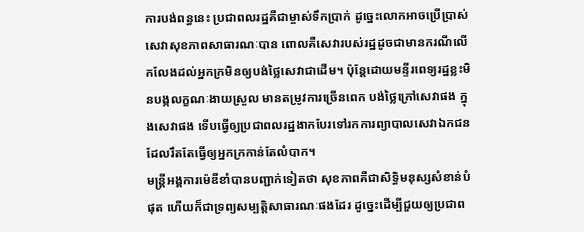ការបង់ពន្ធនេះ ប្រជាពលរដ្ឋគឺជាម្ចាស់ទឹកប្រាក់ ដូច្នេះលោកអាចប្រើប្រាស់សេវាសុខភាពសាធារណៈបាន ពោលគឺសេវារបស់រដ្ឋដូចជាមានករណីលើកលែងដល់អ្នកក្រមិនឲ្យបង់ថ្លៃសេវាជាដើម។ ប៉ុន្តែដោយមន្ទីរពេទ្យរដ្ឋខ្លះមិនបង្កលក្ខណៈងាយស្រួល មានតម្រូវការច្រើនពេក បង់ថ្លៃក្រៅសេវាផង ក្នុងសេវាផង ទើបធ្វើឲ្យប្រជាពលរដ្ឋងាកបែរទៅរកការព្យាបាលសេវាឯកជនដែលរឹតតែធ្វើឲ្យអ្នកក្រកាន់តែលំបាក។
មន្ត្រីអង្គការម៉េឌីខាំបានបញ្ជាក់ទៀតថា សុខភាពគឺជាសិទ្ធិមនុស្សសំខាន់បំផុត ហើយក៏ជាទ្រព្យសម្បត្តិសាធារណៈផងដែរ ដូច្នេះដើម្បីជួយឲ្យប្រជាព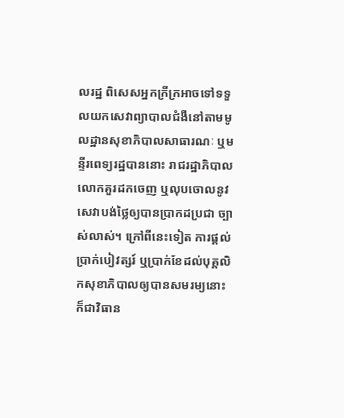លរដ្ឋ ពិសេសអ្នកក្រីក្រអាចទៅទទួលយកសេវាព្យាបាលជំងឺនៅតាមមូលដ្ឋានសុខាភិបាលសាធារណៈ ឬមន្ទីរពេទ្យរដ្ឋបាននោះ រាជរដ្ឋាភិបាលលោកគួរដកចេញ ឬលុបចោលនូវសេវាបង់ថ្លៃឲ្យបានប្រាកដប្រជា ច្បាស់លាស់។ ក្រៅពីនេះទៀត ការផ្ដល់ប្រាក់បៀវត្សរ៍ ឬប្រាក់ខែដល់បុគ្គលិកសុខាភិបាលឲ្យបានសមរម្យនោះ ក៏ជាវិធាន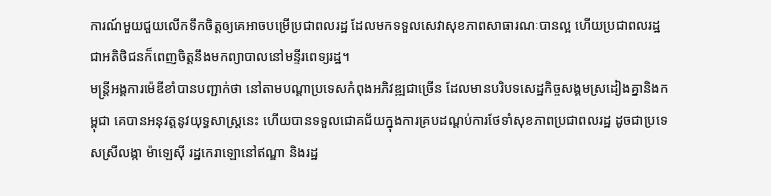ការណ៍មួយជួយលើកទឹកចិត្តឲ្យគេអាចបម្រើប្រជាពលរដ្ឋ ដែលមកទទួលសេវាសុខភាពសាធារណៈបានល្អ ហើយប្រជាពលរដ្ឋជាអតិថិជនក៏ពេញចិត្តនឹងមកព្យាបាលនៅមន្ទីរពេទ្យរដ្ឋ។
មន្ត្រីអង្គការម៉េឌីខាំបានបញ្ជាក់ថា នៅតាមបណ្ដាប្រទេសកំពុងអភិវឌ្ឍជាច្រើន ដែលមានបរិបទសេដ្ឋកិច្ចសង្គមស្រដៀងគ្នានិងកម្ពុជា គេបានអនុវត្តនូវយុទ្ធសាស្ត្រនេះ ហើយបានទទួលជោគជ័យក្នុងការគ្របដណ្ដប់ការថែទាំសុខភាពប្រជាពលរដ្ឋ ដូចជាប្រទេសស្រីលង្កា ម៉ាឡេស៊ី រដ្ឋកេរាឡោនៅឥណ្ឌា និងរដ្ឋ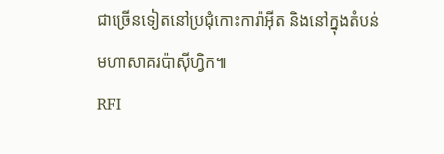ជាច្រើនទៀតនៅប្រជុំកោះការ៉ាអ៊ីត និងនៅក្នុងតំបន់មហាសាគរប៉ាស៊ីហ្វិក៕
RFI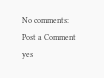No comments:
Post a Comment
yes